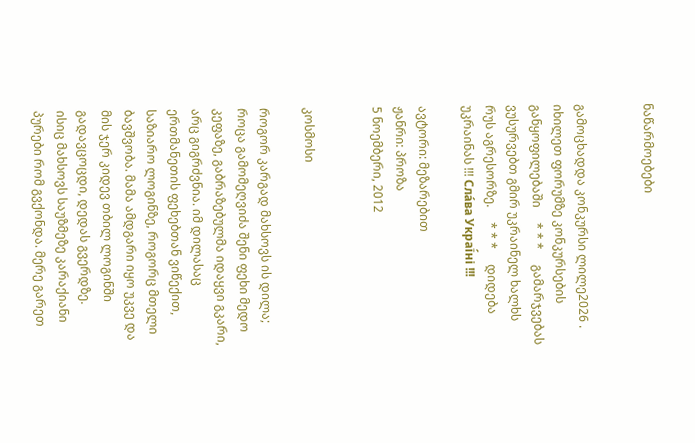ნაწარმოებები


გამოცხადდა კონკურსი ლილე2026 . იხილეთ ფორუმზე კონკურსების განყოფილებაში     * * *     გამარჯვებას ვუსურვებთ გმირ უკრაინელ ხალხს რუს აგრესორზე.     * * *     დიდება უკრაინას !!! Сла́ва Украї́ні !!!

ავტორი: მეზარებით
ჟანრი: პროზა
5 ნოემბერი, 2012


კოსმოსი

როგორ კარგად მახსოვს ის დილა; როცა გამომეღვიძა შენი ფეხი მედო კეფაზე, გაბრაზებულმა იდაყვი გკარი, არც გიგრძვნია. იმ დილასაც ერთმანეთის ფეხებთან ვიწექით, საზიარო ლოგინზე, როგორც მთელი ბავშვობა. მამა ამდგარი იყო უკვე და მის ჯერ კიდევ თბილ ლოგინში გადავცოცდი, დედას გვერდზე.
ისიც მახსოვს საუზმეზე კარაქიანი პურები რომ გვქონდა. მერე გარეთ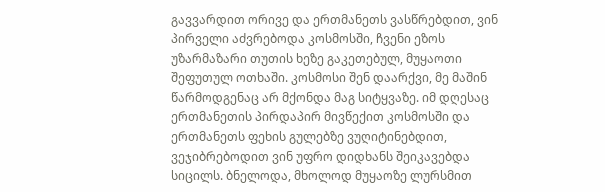გავვარდით ორივე და ერთმანეთს ვასწრებდით, ვინ პირველი აძვრებოდა კოსმოსში, ჩვენი ეზოს უზარმაზარი თუთის ხეზე გაკეთებულ, მუყაოთი შეფუთულ ოთხაში. კოსმოსი შენ დაარქვი, მე მაშინ წარმოდგენაც არ მქონდა მაგ სიტყვაზე. იმ დღესაც ერთმანეთის პირდაპირ მივწექით კოსმოსში და ერთმანეთს ფეხის გულებზე ვუღიტინებდით, ვეჯიბრებოდით ვინ უფრო დიდხანს შეიკავებდა სიცილს. ბნელოდა, მხოლოდ მუყაოზე ლურსმით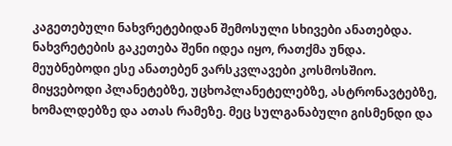კაგეთებული ნახვრეტებიდან შემოსული სხივები ანათებდა. ნახვრეტების გაკეთება შენი იდეა იყო, რათქმა უნდა. მეუბნებოდი ესე ანათებენ ვარსკვლავები კოსმოსშიო. მიყვებოდი პლანეტებზე, უცხოპლანეტელებზე, ასტრონავტებზე, ხომალდებზე და ათას რამეზე. მეც სულგანაბული გისმენდი და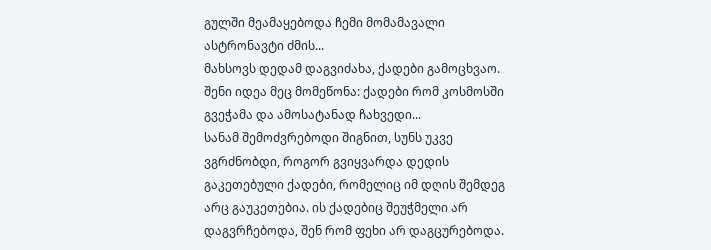გულში მეამაყებოდა ჩემი მომამავალი ასტრონავტი ძმის...
მახსოვს დედამ დაგვიძახა, ქადები გამოცხვაო. შენი იდეა მეც მომეწონა: ქადები რომ კოსმოსში გვეჭამა და ამოსატანად ჩახვედი...
სანამ შემოძვრებოდი შიგნით, სუნს უკვე ვგრძნობდი, როგორ გვიყვარდა დედის გაკეთებული ქადები, რომელიც იმ დღის შემდეგ არც გაუკეთებია. ის ქადებიც შეუჭმელი არ დაგვრჩებოდა, შენ რომ ფეხი არ დაგცურებოდა.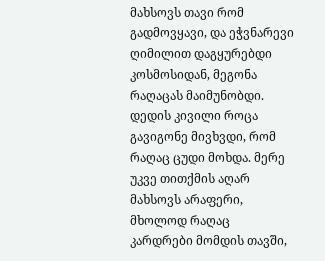მახსოვს თავი რომ გადმოვყავი, და ეჭვნარევი ღიმილით დაგყურებდი კოსმოსიდან, მეგონა რაღაცას მაიმუნობდი. დედის კივილი როცა გავიგონე მივხვდი, რომ რაღაც ცუდი მოხდა. მერე უკვე თითქმის აღარ მახსოვს არაფერი, მხოლოდ რაღაც კარდრები მომდის თავში,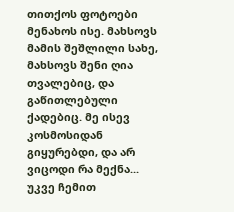თითქოს ფოტოები მენახოს ისე. მახსოვს მამის შეშლილი სახე, მახსოვს შენი ღია თვალებიც, და გაწითლებული ქადებიც. მე ისევ კოსმოსიდან გიყურებდი, და არ ვიცოდი რა მექნა...
უკვე ჩემით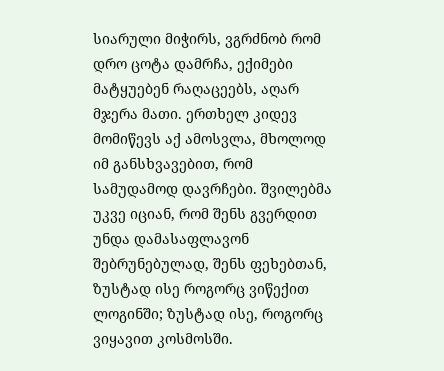სიარული მიჭირს, ვგრძნობ რომ დრო ცოტა დამრჩა, ექიმები მატყუებენ რაღაცეებს, აღარ მჯერა მათი. ერთხელ კიდევ მომიწევს აქ ამოსვლა, მხოლოდ იმ განსხვავებით, რომ სამუდამოდ დავრჩები. შვილებმა უკვე იციან, რომ შენს გვერდით უნდა დამასაფლავონ შებრუნებულად, შენს ფეხებთან, ზუსტად ისე როგორც ვიწექით ლოგინში; ზუსტად ისე, როგორც ვიყავით კოსმოსში.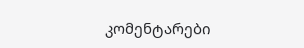კომენტარები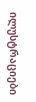ილუსტრაციები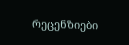რეცენზიები